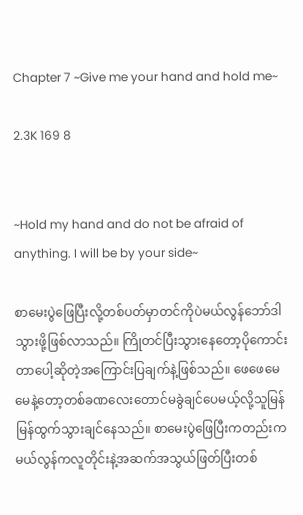Chapter 7 ~Give me your hand and hold me~

2.3K 169 8


~Hold my hand and do not be afraid of anything. I will be by your side~

စာမေးပွဲဖြေပြီးလို့တစ်ပတ်မှာတင်ကိုပဲမယ်လွန်ဘော်ဒါသွားဖို့ဖြစ်လာသည်။ ကြိုတင်ပြီးသွားနေတော့ပိုကောင်းတာပေါ့ဆိုတဲ့အကြောင်းပြချက်နဲ့ဖြစ်သည်။ ဖေဖေမေမေနဲ့တော့တစ်ခဏလေးတောင်မခွဲချင်ပေမယ့်လို့သူမြန်မြန်ထွက်သွားချင်နေသည်။ စာမေးပွဲဖြေပြီးကတည်းကမယ်လွန်ကလူတိုင်းနဲ့အဆက်အသွယ်ဖြတ်ပြီးတစ်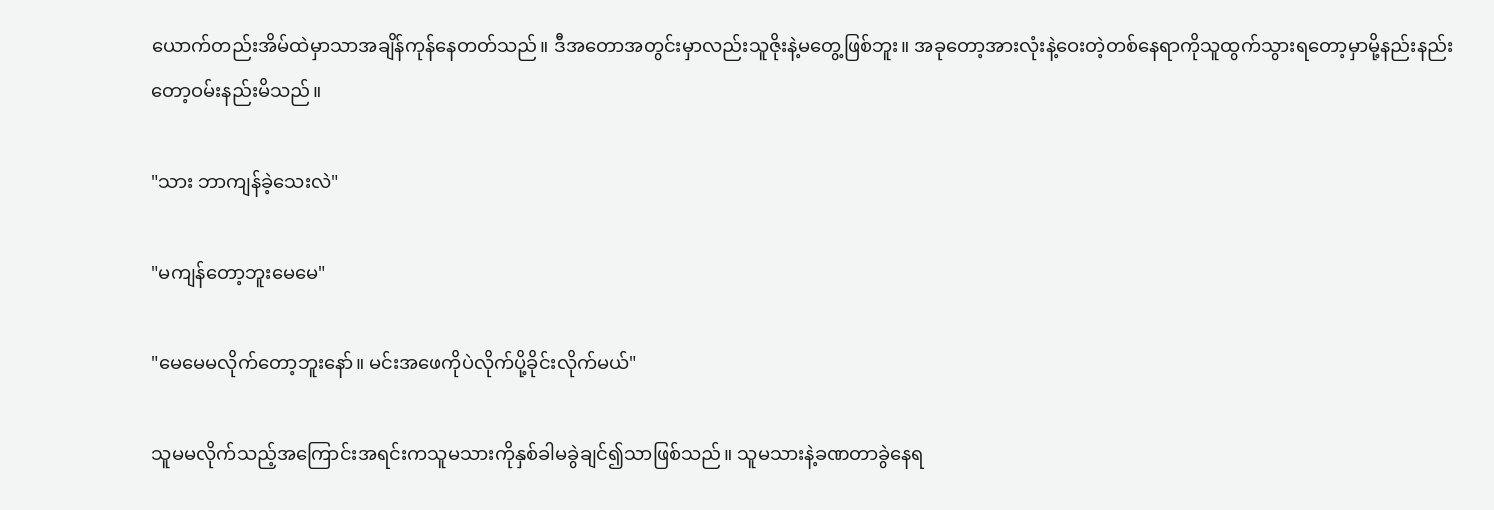ယောက်တည်းအိမ်ထဲမှာသာအချိန်ကုန်နေတတ်သည်။ ဒီအတောအတွင်းမှာလည်းသူဇိုးနဲ့မတွေ့ဖြစ်ဘူး။ အခုတော့အားလုံးနဲ့ဝေးတဲ့တစ်နေရာကိုသူထွက်သွားရတော့မှာမို့နည်းနည်းတော့ဝမ်းနည်းမိသည်။

"သား ဘာကျန်ခဲ့သေးလဲ"

"မကျန်တော့ဘူးမေမေ"

"မေမေမလိုက်တော့ဘူးနော်။ မင်းအဖေကိုပဲလိုက်ပို့ခိုင်းလိုက်မယ်"

သူမမလိုက်သည့်အကြောင်းအရင်းကသူမသားကိုနှစ်ခါမခွဲချင်၍သာဖြစ်သည်။ သူမသားနဲ့ခဏတာခွဲနေရ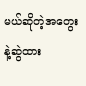မယ်ဆိုတဲ့အတွေးနဲ့ဆွဲထား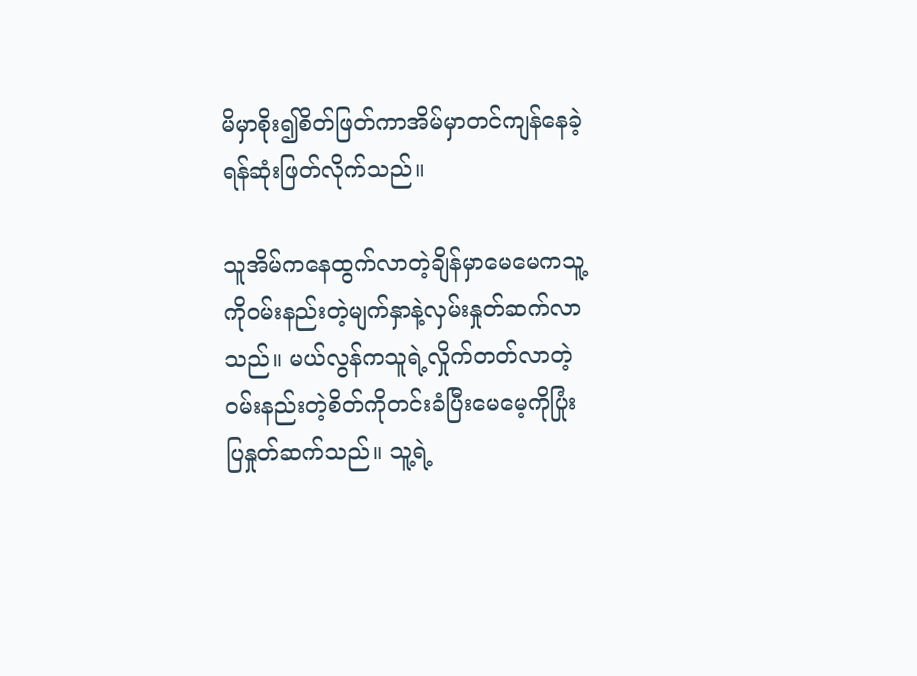မိမှာစိုး၍စိတ်ဖြတ်ကာအိမ်မှာတင်ကျန်နေခဲ့ရန်ဆုံးဖြတ်လိုက်သည်။

သူအိမ်ကနေထွက်လာတဲ့ချိန်မှာမေမေကသူ့ကိုဝမ်းနည်းတဲ့မျက်နှာနဲ့လှမ်းနှုတ်ဆက်လာသည်။ မယ်လွန်ကသူရဲ့လှိုက်တတ်လာတဲ့ဝမ်းနည်းတဲ့စိတ်ကိုတင်းခံပြီးမေမေ့ကိုပြုံးပြနှုတ်ဆက်သည်။ သူ့ရဲ့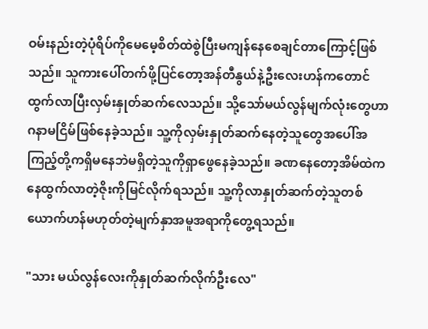ဝမ်းနည်းတဲ့ပုံရိပ်ကိုမေမေ့စိတ်ထဲစွဲပြီးမကျန်နေစေချင်တာကြောင့်ဖြစ်သည်။ သူကားပေါ်တက်ဖို့ပြင်တော့အန်တီနွယ်နဲ့ဦးလေးဟန်ကတောင်ထွက်လာပြီးလှမ်းနှုတ်ဆက်လေသည်။ သို့သော်မယ်လွန်မျက်လုံးတွေဟာဂနာမငြိမ်ဖြစ်နေခဲ့သည်။ သူ့ကိုလှမ်းနှုတ်ဆက်နေတဲ့သူတွေအပေါ်အကြည့်တို့ကရှိမနေဘဲမရှိတဲ့သူကိုရှာဖွေနေခဲ့သည်။ ခဏနေတော့အိမ်ထဲကနေထွက်လာတဲ့ဇိုးကိုမြင်လိုက်ရသည်။ သူ့ကိုလာနှုတ်ဆက်တဲ့သူတစ်ယောက်ဟန်မဟုတ်တဲ့မျက်နှာအမူအရာကိုတွေ့ရသည်။

"သား မယ်လွန်လေးကိုနှုတ်ဆက်လိုက်ဦးလေ"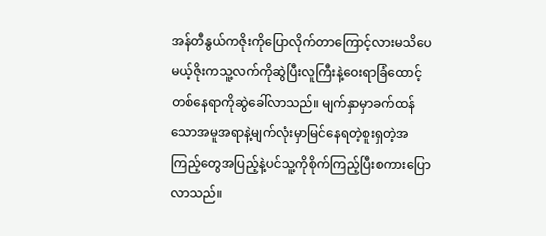အန်တီနွယ်ကဇိုးကိုပြောလိုက်တာကြောင့်လားမသိပေမယ့်ဇိုးကသူ့လက်ကိုဆွဲပြီးလူကြီးနဲ့ဝေးရာခြံထောင့်တစ်နေရာကိုဆွဲခေါ်လာသည်။ မျက်နှာမှာခက်ထန်သောအမူအရာနဲ့မျက်လုံးမှာမြင်နေရတဲ့စူးရှတဲ့အကြည့်တွေအပြည့်နဲ့ပင်သူ့ကိုစိုက်ကြည့်ပြီးစကားပြောလာသည်။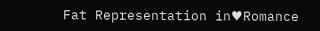Fat Representation in♥Romance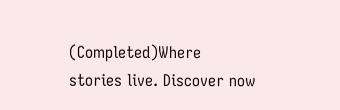(Completed)Where stories live. Discover now